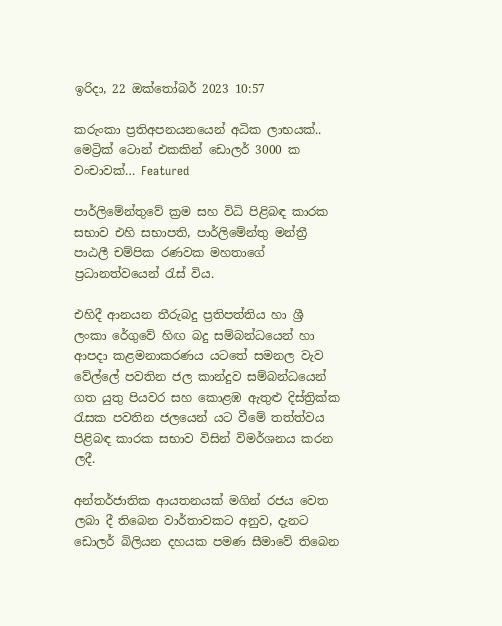ඉරිදා, 22 ඔක්තෝබර් 2023 10:57

කරුංකා ප්‍රතිඅපනයනයෙන් අධික ලාභයක්.. මෙට්‍රික් ටොන් එකකින් ඩොලර් 3000 ක වංචාවක්… Featured

පාර්ලිමේන්තුවේ ක්‍රම සහ විධි පිළිබඳ කාරක සභාව එහි සභාපති, පාර්ලිමේන්තු මන්ත්‍රී පාඨලී චම්පික රණවක මහතාගේ ප්‍රධානත්වයෙන් රැස් විය.

එහිදී ආනයන තීරුබදු ප්‍රතිපත්තිය හා ශ්‍රී ලංකා රේගුවේ හිඟ බදු සම්බන්ධයෙන් හා ආපදා කළමනාකරණය යටතේ සමනල වැව වේල්ලේ පවතින ජල කාන්දුව සම්බන්ධයෙන් ගත යුතු පියවර සහ කොළඹ ඇතුළු දිස්ත්‍රික්ක රැසක පවතින ජලයෙන් යට වීමේ තත්ත්වය පිළිබඳ කාරක සභාව විසින් විමර්ශනය කරන ලදී.

අන්තර්ජාතික ආයතනයක් මගින් රජය වෙත ලබා දී තිබෙන වාර්තාවකට අනුව, දැනට ඩොලර් බිලියන දහයක පමණ සීමාවේ තිබෙන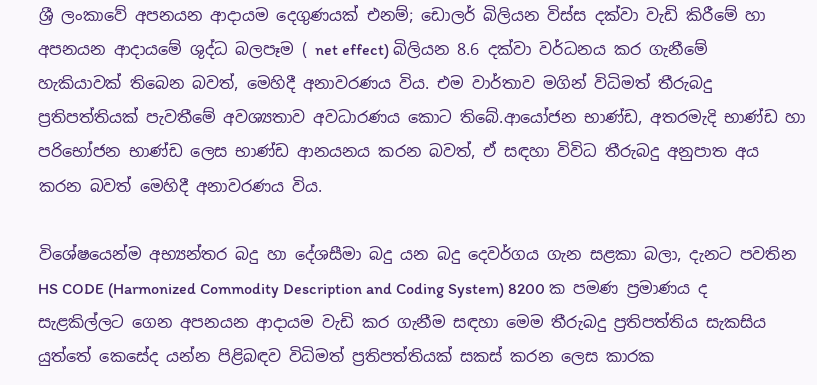ශ්‍රී ලංකාවේ අපනයන ආදායම දෙගුණයක් එනම්; ඩොලර් බිලියන විස්ස දක්වා වැඩි කිරීමේ හා අපනයන ආදායමේ ශුද්ධ බලපෑම ( net effect) බිලියන 8.6 දක්වා වර්ධනය කර ගැනීමේ හැකියාවක් තිබෙන බවත්, මෙහිදී අනාවරණය විය. එම වාර්තාව මගින් විධිමත් තීරුබදු ප්‍රතිපත්තියක් පැවතීමේ අවශ්‍යතාව අවධාරණය කොට තිබේ.ආයෝජන භාණ්ඩ, අතරමැදි භාණ්ඩ හා පරිභෝජන භාණ්ඩ ලෙස භාණ්ඩ ආනයනය කරන බවත්, ඒ සඳහා විවිධ තීරුබදු අනුපාත අය කරන බවත් මෙහිදී අනාවරණය විය.

විශේෂයෙන්ම අභ්‍යන්තර බදු හා දේශසීමා බදු යන බදු දෙවර්ගය ගැන සළකා බලා, දැනට පවතින HS CODE (Harmonized Commodity Description and Coding System) 8200 ක පමණ ප්‍රමාණය ද සැළකිල්ලට ගෙන අපනයන ආදායම වැඩි කර ගැනීම සඳහා මෙම තීරුබදු ප්‍රතිපත්තිය සැකසිය යුත්තේ කෙසේද යන්න පිළිබඳව විධිමත් ප්‍රතිපත්තියක් සකස් කරන ලෙස කාරක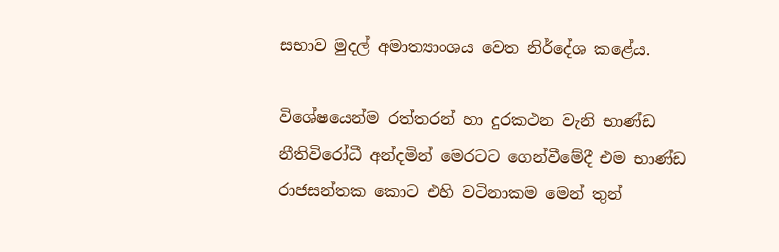සභාව මුදල් අමාත්‍යාංශය වෙත නිර්දේශ කළේය.

විශේෂයෙන්ම රත්තරන් හා දුරකථන වැනි භාණ්ඩ නීතිවිරෝධී අන්දමින් මෙරටට ගෙන්වීමේදී එම භාණ්ඩ රාජසන්තක කොට එහි වටිනාකම මෙන් තුන්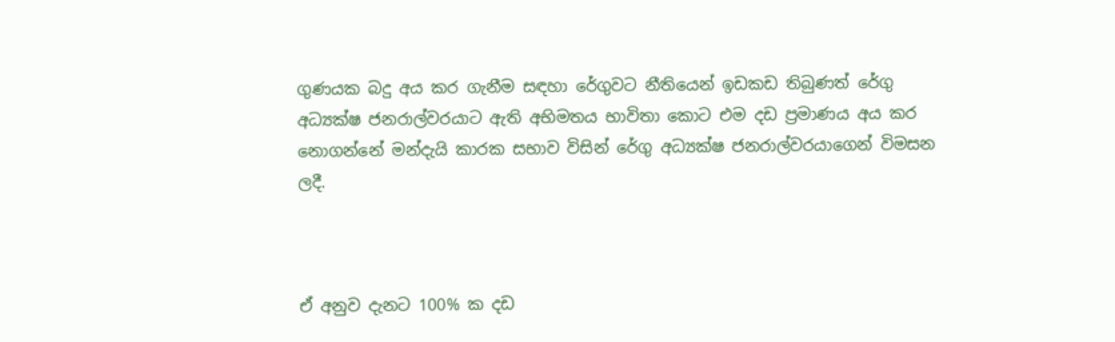ගුණයක බදු අය කර ගැනීම සඳහා රේගුවට නීතියෙන් ඉඩකඩ තිබුණත් රේගු අධ්‍යක්ෂ ජනරාල්වරයාට ඇති අභිමතය භාවිතා කොට එම දඩ ප්‍රමාණය අය කර නොගන්නේ මන්දැයි කාරක සභාව විසින් රේගු අධ්‍යක්ෂ ජනරාල්වරයාගෙන් විමසන ලදී.



ඒ අනුව දැනට 100% ක දඩ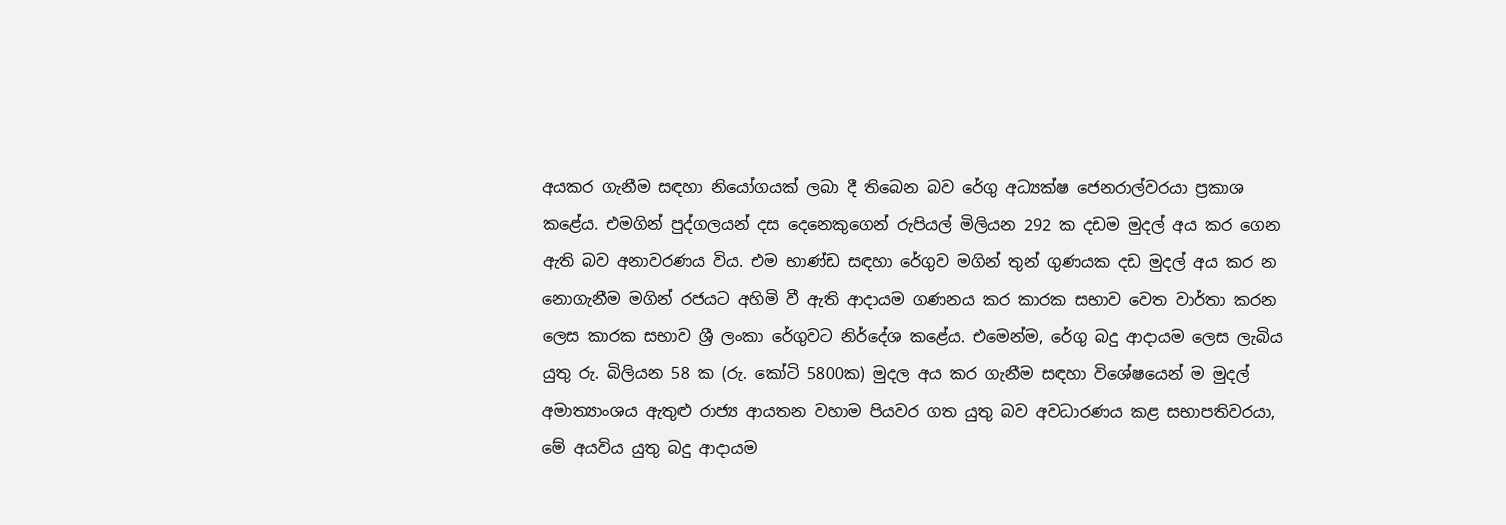අයකර ගැනීම සඳහා නියෝගයක් ලබා දී තිබෙන බව රේගු අධ්‍යක්ෂ ජෙනරාල්වරයා ප්‍රකාශ කළේය. එමගින් පුද්ගලයන් දස දෙනෙකුගෙන් රුපියල් මිලියන 292 ක දඩම මුදල් අය කර ගෙන ඇති බව ‍අනාවරණය විය. එම භාණ්ඩ සඳහා රේගුව මගින් තුන් ගුණයක දඩ මුදල් අය කර න නොගැනීම මගින් රජයට අහිමි වී ඇති ආදායම ගණනය කර කාරක සභාව වෙත වාර්තා කරන ලෙස කාරක සභාව ශ්‍රී ලංකා රේගුවට නිර්දේශ කළේය. එමෙන්ම, රේගු බදු ආදායම ලෙස ලැබිය යුතු රු. බිලියන 58 ක (රු. කෝටි 5800ක) මුදල අය කර ගැනීම සඳහා විශේෂයෙන් ම මුදල් අමාත්‍යාංශය ඇතුළු රාජ්‍ය ආයතන වහාම පියවර ගත යුතු බව අවධාරණය කළ සභාපතිවරයා, මේ අයවිය යුතු බදු ආදායම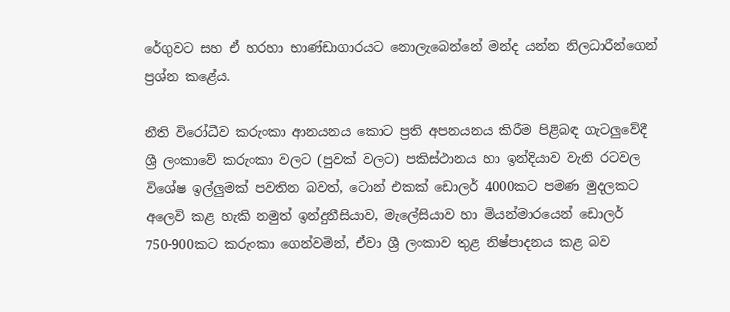රේගුවට සහ ඒ හරහා භාණ්ඩාගාරයට නොලැබෙන්නේ මන්ද යන්න නිලධාරීන්ගෙන් ප්‍රශ්න කළේය.

නීති විරෝධීව කරුංකා ආනයනය කොට ප්‍රති අපනයනය කිරීම පිළිබඳ ගැටලුවේදී ශ්‍රී ලංකාවේ කරුංකා වලට (පුවක් වලට) පකිස්ථානය හා ඉන්දියාව වැනි රටවල විශේෂ ඉල්ලුමක් පවතින බවත්, ටොන් එකක් ඩොලර් 4000කට පමණ මුදලකට අලෙවි කළ හැකි නමුත් ඉන්දුනීසියාව, මැලේසියාව හා මියන්මාරයෙන් ඩොලර් 750-900කට කරුංකා ගෙන්වමින්, ඒවා ශ්‍රී ලංකාව තුළ නිෂ්පාදනය කළ බව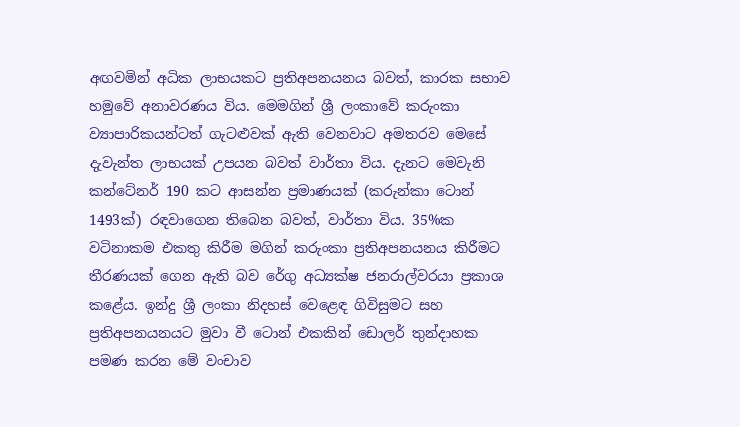අඟවමින් අධික ලාභයකට ප්‍රතිඅපනයනය බවත්, කාරක සභාව හමුවේ අනාවරණය විය. මෙමගින් ශ්‍රී ලංකාවේ කරුංකා ව්‍යාපාරිකයන්ටත් ගැටළුවක් ඇති වෙනවාට අමතරව මෙසේ දැවැන්ත ලාභයක් උපයන බවත් වාර්තා විය. දැනට මෙවැනි කන්ටේනර් 190 කට ආසන්න ප්‍රමාණයක් (කරුන්කා ටොන් 1493ක්) රඳවාගෙන තිබෙන බවත්, වාර්තා විය. 35%ක වටිනාකම එකතු කිරීම මගින් කරුංකා ප්‍රතිඅපනයනය කිරීමට තීරණයක් ගෙන ඇති බව රේගු අධ්‍යක්ෂ ජනරාල්වරයා ප්‍රකාශ කළේය. ඉන්දු ශ්‍රී ලංකා නිදහස් වෙළෙඳ ගිවිසුමට සහ ප්‍රතිඅපනයනයට මුවා වී ටොන් එකකින් ඩොලර් තුන්දාහක පමණ කරන මේ වංචාව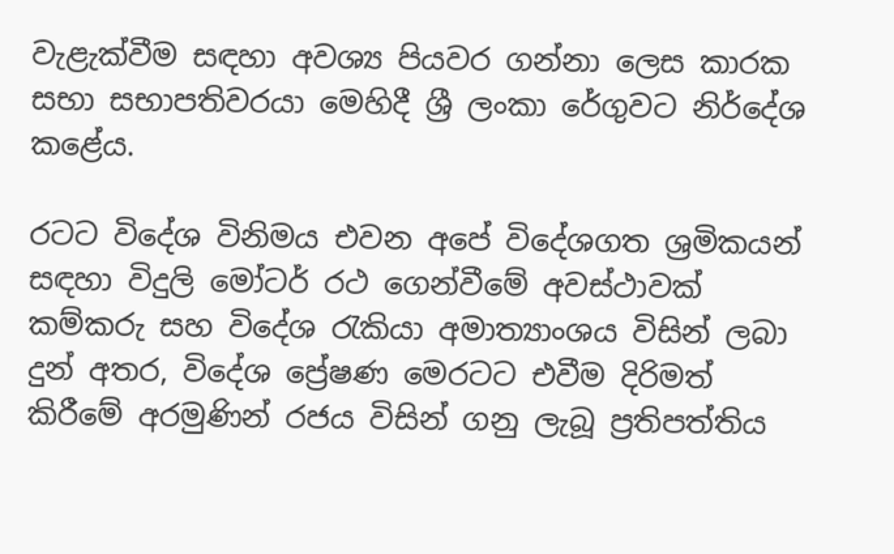වැළැක්වීම සඳහා අවශ්‍ය පියවර ගන්නා ලෙස කාරක සභා සභාපතිවරයා මෙහිදී ශ්‍රී ලංකා රේගුවට නි‍ර්දේශ කළේය.

රටට විදේශ විනිමය එවන අපේ විදේශගත ශ්‍රමිකයන් සඳහා විදුලි මෝටර් රථ ගෙන්වීමේ අවස්ථාවක් කම්කරු සහ විදේශ රැකියා අමාත්‍යාංශය විසින් ලබා දුන් අතර, විදේශ ප්‍රේෂණ මෙරටට එවීම දිරිමත් කිරීමේ අරමුණින් රජය විසින් ගනු ලැබූ ප්‍රතිපත්තිය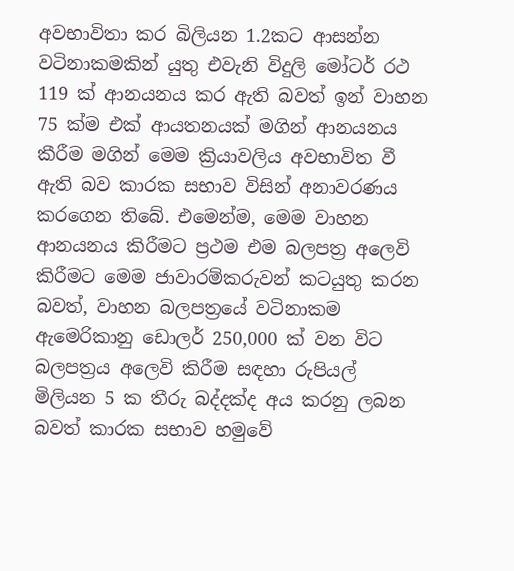අවභාවිතා කර බිලියන 1.2කට ආසන්න වටිනාකමකින් යුතු එවැනි විදුලි මෝටර් රථ 119 ක් ආනයනය කර ඇති බවත් ඉන් වාහන 75 ක්ම එක් ආයතනයක් මගින් ආනයනය කීරීම මගින් මෙම ක්‍රියාවලිය අවභාවිත වී ඇති බව කාරක සභාව විසින් අනාවරණය කරගෙන තිබේ. එමෙන්ම, මෙම වාහන ආනයනය කිරීමට ප්‍රථම එම බලපත්‍ර අලෙවි කිරීමට මෙම ජාවාරම්කරුවන් කටයුතු කරන බවත්, වාහන බලපත්‍රයේ වටිනාකම ඇමෙරිකානු ඩොලර් 250,000 ක් වන විට බලපත්‍රය අලෙවි කිරීම සඳහා රුපියල් මිලියන 5 ක තීරු බද්දක්ද අය කරනු ලබන බවත් කාරක සභාව හමුවේ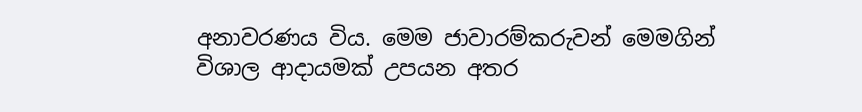අනාවරණය විය. මෙම ජාවාරම්කරුවන් මෙමගින් විශාල ආදායමක් උපයන අතර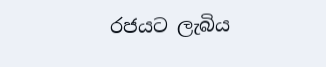රජයට ලැබිය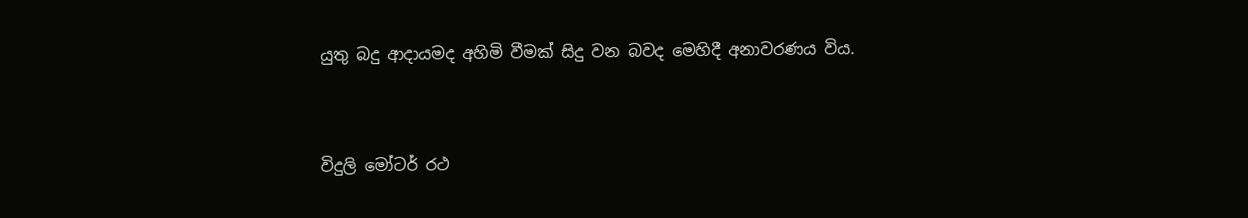යුතු බදු ආදායමද අහිමි වීමක් සිදු වන බවද මෙහිදී අනාවරණය විය.



විදුලි මෝටර් රථ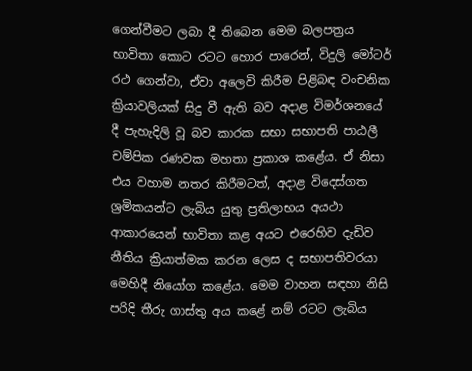ගෙන්වීමට ලබා දී තිබෙන මෙම බලපත්‍රය භාවිතා කොට රටට හොර පාරෙන්, විදුලි මෝටර් රථ ගෙන්වා, ඒවා අලෙවි කිරීම පිළිබඳ වංචනික ක්‍රියාවලියක් සිදු වී ඇති බව අදාළ විමර්ශනයේ දී පැහැදිලි වූ බව කාරක සභා සභාපති පාඨලී චම්පික රණවක මහතා ප්‍රකාශ කළේය. ඒ නිසා එය වහාම නතර කිරීමටත්, අදාළ විදෙස්ගත ශ්‍රමිකයන්ට ලැබිය යුතු ප්‍රතිලාභය අයථා ආකාරයෙන් භාවිතා කළ අයට එරෙහිව දැඩිව නීතිය ක්‍රියාත්මක කරන ලෙස ද සභාපතිවරයා මෙහිදී නියෝග කළේය. මෙම වාහන සඳහා නිසි පරිදි තීරු ගාස්තු අය කළේ නම් රටට ලැබිය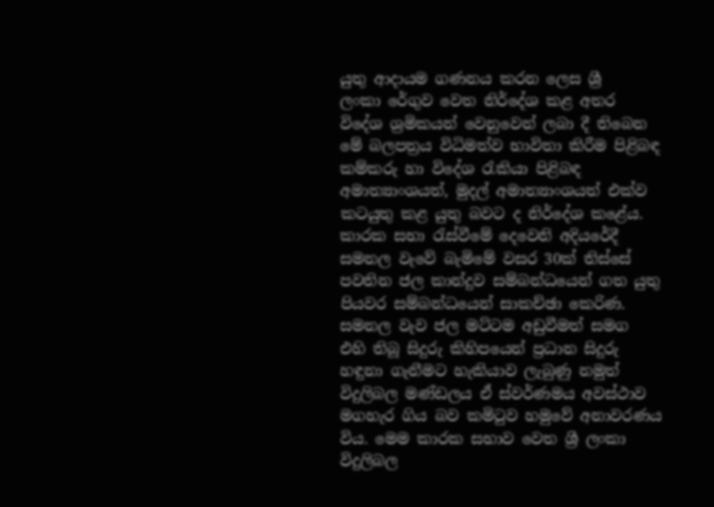යුතු ආදායම ගණනය කරන ලෙස ශ්‍රී ලංකා ‍රේගුව වෙත නි‍ර්දේශ කළ අතර විදේශ ශ්‍රමිකයන් වෙනුවෙන් ලබා දී තිබෙන මේ බලපත්‍රය විධිමත්ව භාවිතා කිරීම පිළිබඳ කම්කරු හා විදේශ රැකියා පිළිබඳ අමාත්‍යාංශයත්, මුදල් අමාත්‍යාංශයත් එක්ව කටයුතු කළ යුතු බවට ද නිර්දේශ කළේය.
කාරක සභා රැස්වීමේ දෙවෙනි අදියරේදී සමනල වැවේ බැමිමේ වසර 30ක් තිස්සේ පවතින ජල කාන්දුව සම්බන්ධයෙන් ගත යුතු පියවර සම්බන්ධ‍යෙන් සාකච්ඡා කෙරිණ. සමනල වැව ජල මට්ටම අඩුවීමත් සමග එහි තිබූ සිදුරු කිහිපයෙන් ප්‍රධාන සිදුරු හඳුනා ගැනීමට හැකියාව ලැබුණු නමුත් විදුලිබල මණ්ඩලය ඒ ස්වර්ණමය අවස්ථාව මගහැර ගිය බව කමිටුව හමුවේ අනාවරණය විය. මෙම කාරක සභාව වෙත ශ්‍රී ලංකා විදුලිබල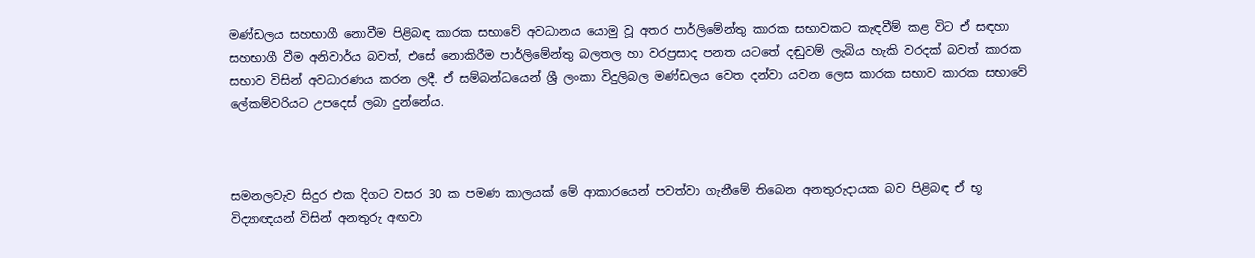මණ්ඩල‍ය සහභාගී නොවීම පිළිබඳ කාරක සභාවේ අවධානය යොමු වූ අතර පාර්ලිමේන්තු කාරක සභාවකට කැඳවීම් කළ විට ඒ සඳහා සහභාගී වීම අනිවාර්ය බවත්, එසේ නොකිරීම පාර්ලිමේන්තු බලතල හා වරප්‍රසාද පනත යටතේ දඬුවම් ලැබිය හැකි වරදක් බවත් කාරක සභාව විසින් අවධාරණය කරන ලදී. ඒ සම්බන්ධයෙන් ශ්‍රී ලංකා විදුලිබල මණ්ඩලය වෙත දන්වා යවන ලෙස කාරක සභාව කාරක සභාවේ ලේකම්වරියට උපදෙස් ලබා දුන්නේය.



සමනලවැව සිදුර එක දිගට වසර 30 ක පමණ කාලයක් මේ ආකාරයෙන් පවත්වා ගැනීමේ තිබෙන අනතුරුදායක බව පිළිබඳ ඒ භූ විද්‍යාඥයන් විසින් අනතුරු අඟවා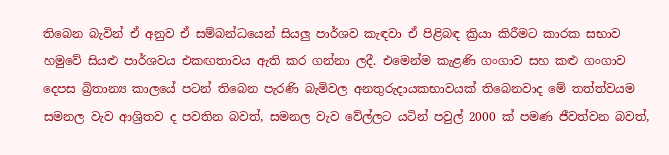තිබෙන බැවින් ඒ අනුව ඒ සම්බන්ධයෙන් සියලු පාර්ශව කැඳවා ඒ පිළිබඳ ක්‍රියා කිරීමට කාරක සභාව හමුවේ සියළු පාර්ශවය එකඟතාවය ඇති කර ගන්නා ලදී. එමෙන්ම කැළණි ගංගාව සහ කළු ගංගාව දෙපස බ්‍රිතාන්‍ය කාලයේ පටන් තිබෙන පැරණි බැමිවල අනතුරුදායකභාවයක් තිබෙනවාද මේ තත්ත්වයම සමනල වැව ආශ්‍රිතව ද පවතින බවත්, සමනල වැව වේල්ලට යටින් පවුල් 2000 ක් පමණ ජීවත්වන බවත්,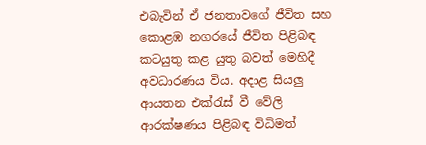එබැවින් ඒ ජනතාවගේ ජීවිත සහ කොළඹ නගරයේ ජීවිත පිළිබඳ කටයුතු කළ යුතු බවත් මෙහිදී අවධාරණය විය. අදාළ සියලු ආයතන එක්රැස් වී වේලි ආරක්ෂණය පිළිබඳ විධිමත්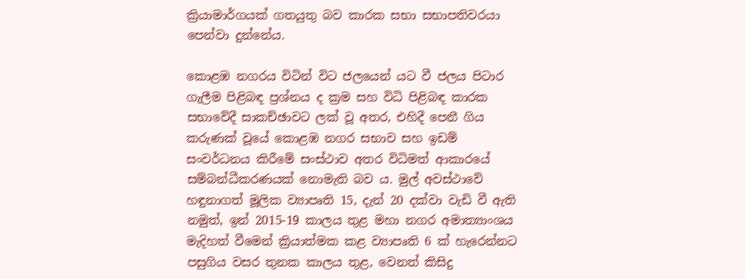ක්‍රියාමාර්ගයක් ගතයුතු බව කාරක සභා සභාපතිවරයා පෙන්වා දුන්නේය.

කොළඹ නගරය විටින් විට ජලයෙන් යට වී ජලය පිටාර ගැලීම පිළිබඳ ප්‍රශ්නය ද ක්‍රම සහ විධි පිළිබඳ කාරක සභාවේදී සාකච්ඡාවට ලක් වූ අතර, එහිදී පෙනී ගිය කරුණක් වූයේ කොළඹ නගර සභාව සහ ඉඩම් සංවර්ධනය කිරීමේ සංස්ථාව අතර විධිමත් ආකාරයේ සම්බන්ධීකරණයක් නොමැති බව ය. මුල් අවස්ථාවේ හඳුනාගත් මූලික ව්‍යාපෘති 15, දැන් 20 දක්වා වැඩි වී ඇති නමුත්, ඉන් 2015-19 කාලය තුළ මහා නගර අමාත්‍යාංශය මැදිහත් වීමෙන් ක්‍රියාත්මක කළ ව්‍යාපෘති 6 ක් හැරෙන්නට පසුගිය වසර තුනක කාලය තුළ, වෙනත් කිසිදු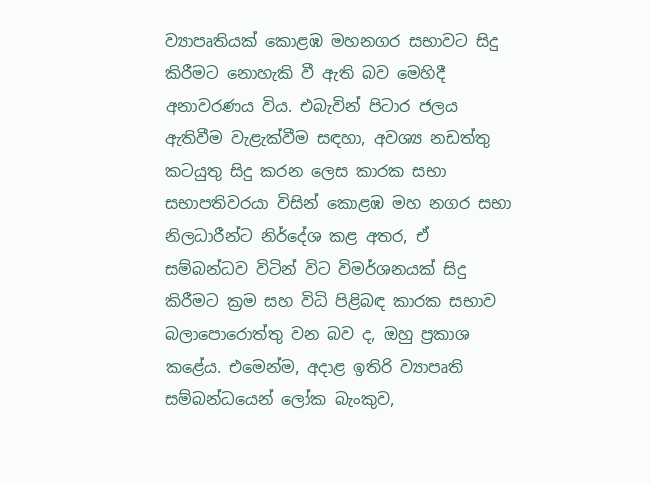ව්‍යාපෘතියක් කොළඹ මහනගර සභාවට සිදු කිරීමට නොහැකි වී ඇති බව මෙහිදී අනාවරණය විය. එබැවින් පිටාර ජලය ඇතිවීම වැළැක්වීම සඳහා, අවශ්‍ය නඩත්තු කටයුතු සිදු කරන ලෙස කාරක සභා සභාපතිවරයා විසින් කොළඹ මහ නගර සභා නිලධාරීන්ට නිර්දේශ කළ අතර, ඒ සම්බන්ධව විටින් විට විමර්ශනයක් සිදු කිරීමට ක්‍රම සහ විධි පිළිබඳ කාරක සභාව බලාපොරොත්තු වන බව ද, ඔහු ප්‍රකාශ කළේය. එමෙන්ම, අදාළ ඉතිරි ව්‍යාපෘති සම්බන්ධයෙන් ලෝක බැංකුව,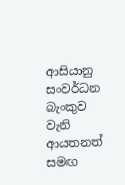ආසියානු සංවර්ධන බැංකුව වැනි ආයතනත් සමඟ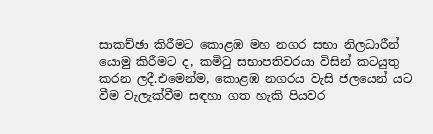සාකච්ඡා කිරීමට කොළඹ මහ නගර සභා නිලධාරීන් යොමු කිරීමට ද, කමිටු සභාපතිවරයා විසින් කටයුතු කරන ලදී.එමෙන්ම, කොළඹ නගරය වැසි ජලයෙන් යට වීම වැලැක්වීම සඳහා ගත හැකි පියවර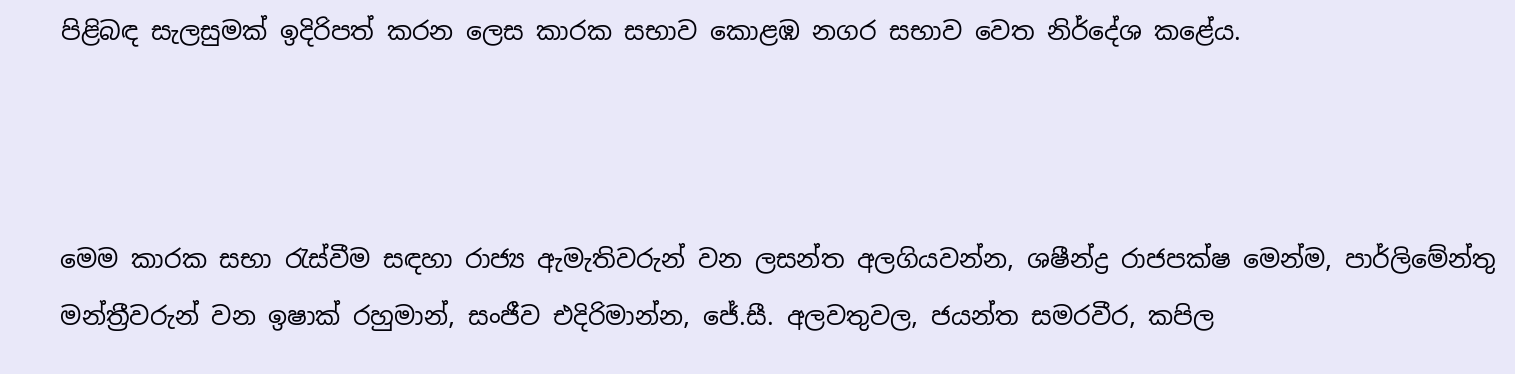පිළිබඳ සැලසුමක් ඉදිරිපත් කරන ලෙස කාරක සභාව කොළඹ නගර සභාව වෙත නිර්දේශ කළේය.



මෙම කාරක සභා රැස්වීම සඳහා රාජ්‍ය ඇමැතිවරුන් වන ලසන්ත අලගියවන්න, ශෂීන්ද්‍ර රාජපක්ෂ මෙන්ම, පාර්ලිමේන්තු මන්ත්‍රීවරුන් වන ඉෂාක් රහුමාන්, සංජීව එදිරිමාන්න, ජේ.සී. අලවතුවල, ජයන්ත සමරවීර, කපිල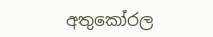අතුකෝරල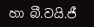හා බී.වයි.ජී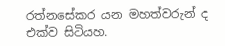රත්නසේකර යන මහත්වරුන් ද එක්ව සිටියහ.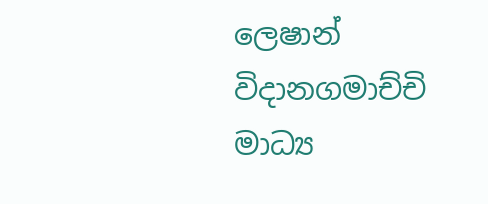ලෙෂාන් විදානගමාච්චි
මාධ්‍ය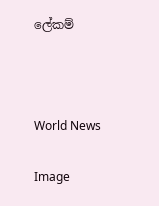ලේකම්



World News

Image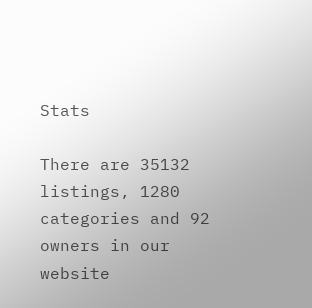Stats

There are 35132 listings, 1280 categories and 92 owners in our website